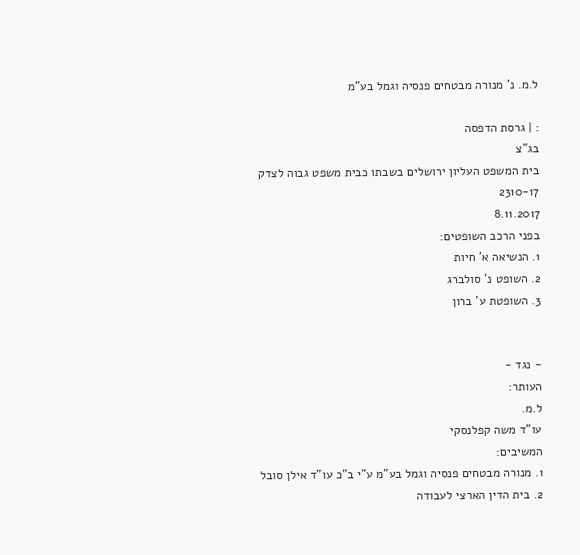ל.מ. נ' מנורה מבטחים פנסיה וגמל בע"מ

: | גרסת הדפסה
בג"צ
בית המשפט העליון ירושלים בשבתו כבית משפט גבוה לצדק
2310-17
8.11.2017
בפני הרכב השופטים:
1. הנשיאה א' חיות
2. השופט נ' סולברג
3. השופטת ע' ברון


- נגד -
העותר:
ל.מ.
עו"ד משה קפלנסקי
המשיבים:
1. מנורה מבטחים פנסיה וגמל בע"מ ע"י ב"כ עו"ד אילן סובל
2. בית הדין הארצי לעבודה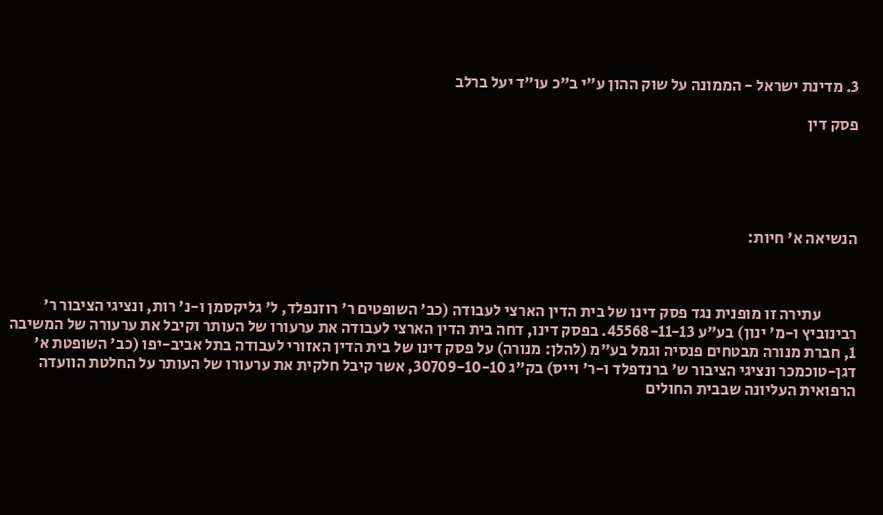3. מדינת ישראל - הממונה על שוק ההון ע"י ב"כ עו"ד יעל ברלב

פסק דין





הנשיאה א' חיות:



           עתירה זו מופנית נגד פסק דינו של בית הדין הארצי לעבודה (כב' השופטים ר' רוזנפלד, ל' גליקסמן ו-נ' רות, ונציגי הציבור ר' רבינוביץ ו-מ' ינון) בע"ע 45568-11-13. בפסק דינו, דחה בית הדין הארצי לעבודה את ערעורו של העותר וקיבל את ערעורה של המשיבה 1, חברת מנורה מבטחים פנסיה וגמל בע"מ (להלן: מנורה) על פסק דינו של בית הדין האזורי לעבודה בתל אביב-יפו (כב' השופטת א' דגן-טוכמכר ונציגי הציבור ש' ברנדפלד ו-ר' וייס) בק"ג 30709-10-10, אשר קיבל חלקית את ערעורו של העותר על החלטת הוועדה הרפואית העליונה שבבית החולים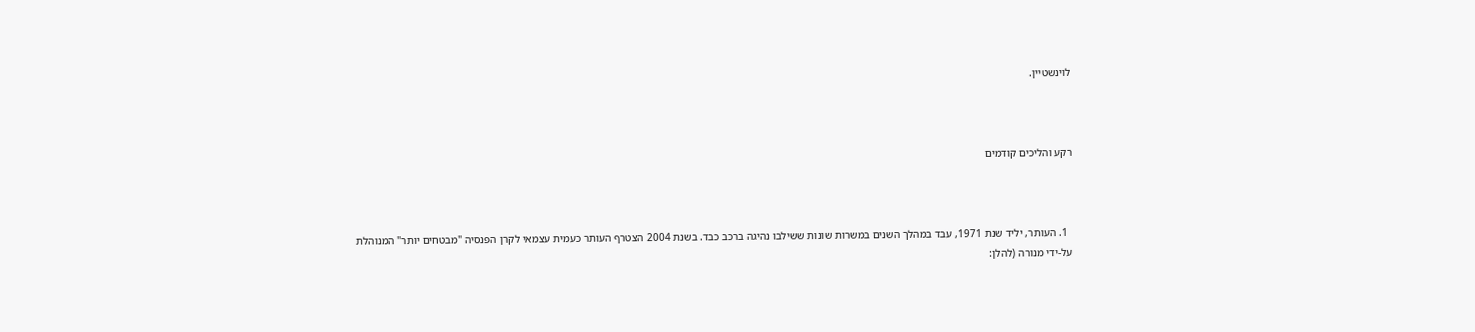לוינשטיין.



רקע והליכים קודמים



  1. העותר, יליד שנת 1971, עבד במהלך השנים במשרות שונות ששילבו נהיגה ברכב כבד. בשנת 2004 הצטרף העותר כעמית עצמאי לקרן הפנסיה "מבטחים יותר" המנוהלת על-ידי מנורה (להלן: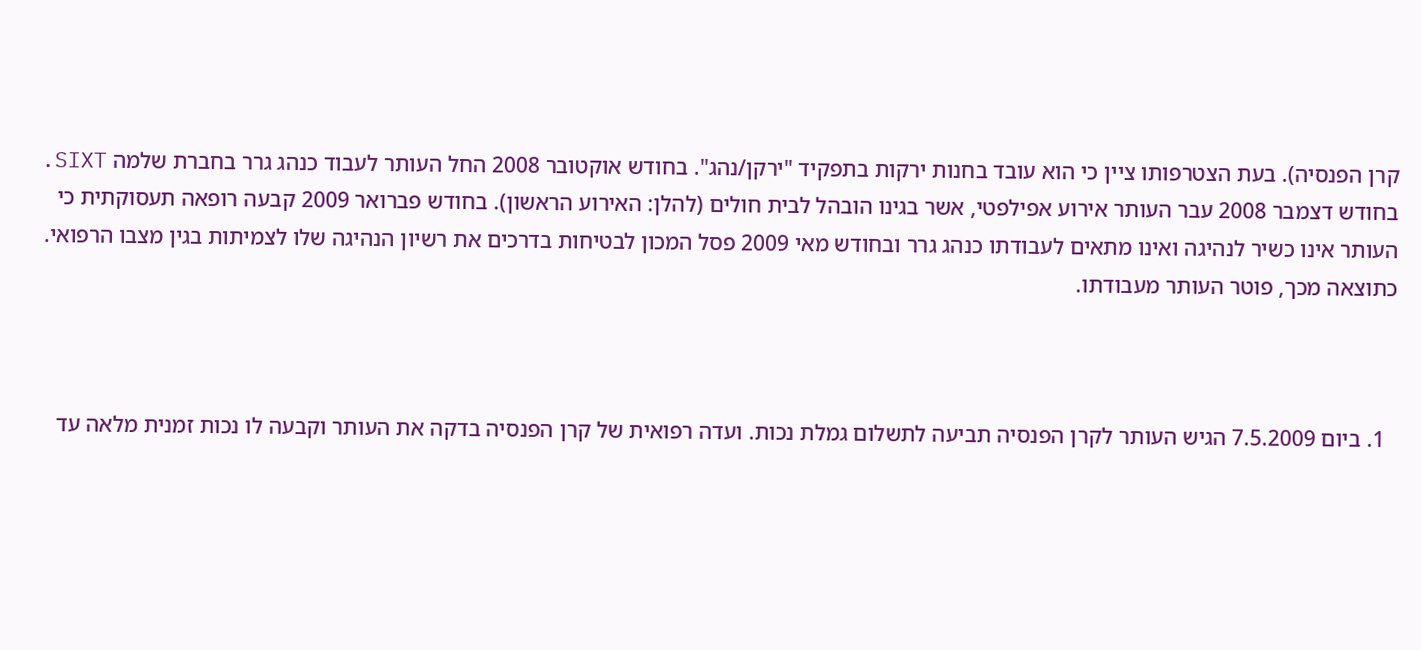קרן הפנסיה). בעת הצטרפותו ציין כי הוא עובד בחנות ירקות בתפקיד "ירקן/נהג". בחודש אוקטובר 2008 החל העותר לעבוד כנהג גרר בחברת שלמה SIXT. בחודש דצמבר 2008 עבר העותר אירוע אפילפטי, אשר בגינו הובהל לבית חולים (להלן: האירוע הראשון). בחודש פברואר 2009 קבעה רופאה תעסוקתית כי העותר אינו כשיר לנהיגה ואינו מתאים לעבודתו כנהג גרר ובחודש מאי 2009 פסל המכון לבטיחות בדרכים את רשיון הנהיגה שלו לצמיתות בגין מצבו הרפואי. כתוצאה מכך, פוטר העותר מעבודתו.



  1. ביום 7.5.2009 הגיש העותר לקרן הפנסיה תביעה לתשלום גמלת נכות. ועדה רפואית של קרן הפנסיה בדקה את העותר וקבעה לו נכות זמנית מלאה עד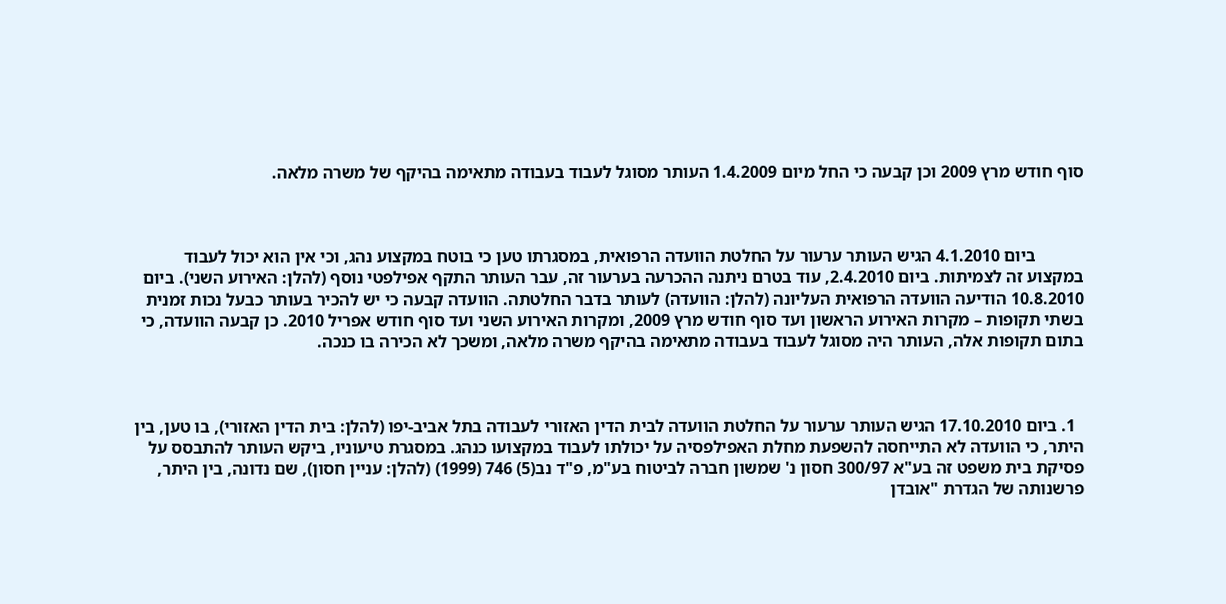סוף חודש מרץ 2009 וכן קבעה כי החל מיום 1.4.2009 העותר מסוגל לעבוד בעבודה מתאימה בהיקף של משרה מלאה.



           ביום 4.1.2010 הגיש העותר ערעור על החלטת הוועדה הרפואית, במסגרתו טען כי בוטח במקצוע נהג, וכי אין הוא יכול לעבוד במקצוע זה לצמיתות. ביום 2.4.2010, עוד בטרם ניתנה ההכרעה בערעור זה, עבר העותר התקף אפילפטי נוסף (להלן: האירוע השני). ביום 10.8.2010 הודיעה הוועדה הרפואית העליונה (להלן: הוועדה) לעותר בדבר החלטתה. הוועדה קבעה כי יש להכיר בעותר כבעל נכות זמנית בשתי תקופות – מקרות האירוע הראשון ועד סוף חודש מרץ 2009, ומקרות האירוע השני ועד סוף חודש אפריל 2010. כן קבעה הוועדה, כי בתום תקופות אלה, העותר היה מסוגל לעבוד בעבודה מתאימה בהיקף משרה מלאה, ומשכך לא הכירה בו כנכה.



  1. ביום 17.10.2010 הגיש העותר ערעור על החלטת הוועדה לבית הדין האזורי לעבודה בתל אביב-יפו (להלן: בית הדין האזורי), בו טען, בין היתר, כי הוועדה לא התייחסה להשפעת מחלת האפילפסיה על יכולתו לעבוד במקצועו כנהג. במסגרת טיעוניו, ביקש העותר להתבסס על פסיקת בית משפט זה בע"א 300/97 חסון נ' שמשון חברה לביטוח בע"מ, פ"ד נב(5) 746 (1999) (להלן: עניין חסון), שם נדונה, בין היתר, פרשנותה של הגדרת "אובדן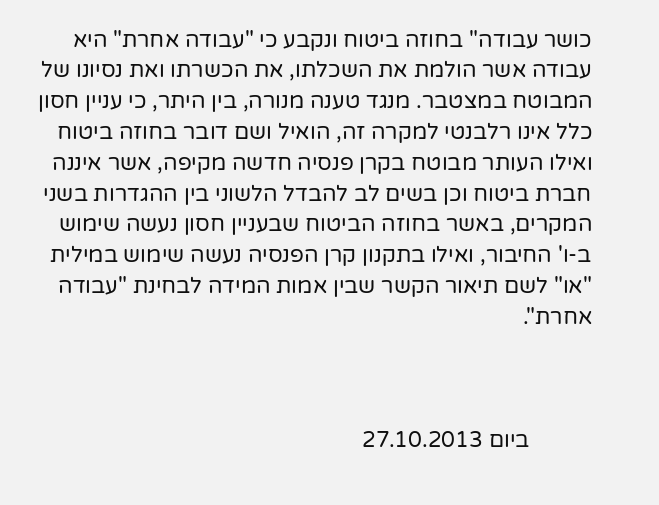כושר עבודה" בחוזה ביטוח ונקבע כי "עבודה אחרת" היא עבודה אשר הולמת את השכלתו, את הכשרתו ואת נסיונו של המבוטח במצטבר. מנגד טענה מנורה, בין היתר, כי עניין חסון כלל אינו רלבנטי למקרה זה, הואיל ושם דובר בחוזה ביטוח ואילו העותר מבוטח בקרן פנסיה חדשה מקיפה, אשר איננה חברת ביטוח וכן בשים לב להבדל הלשוני בין ההגדרות בשני המקרים, באשר בחוזה הביטוח שבעניין חסון נעשה שימוש ב-ו' החיבור, ואילו בתקנון קרן הפנסיה נעשה שימוש במילית "או" לשם תיאור הקשר שבין אמות המידה לבחינת "עבודה אחרת".



           ביום 27.10.2013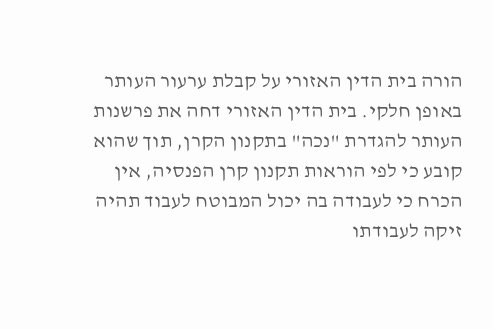הורה בית הדין האזורי על קבלת ערעור העותר באופן חלקי. בית הדין האזורי דחה את פרשנות העותר להגדרת "נכה" בתקנון הקרן, תוך שהוא קובע כי לפי הוראות תקנון קרן הפנסיה, אין הכרח כי לעבודה בה יכול המבוטח לעבוד תהיה זיקה לעבודתו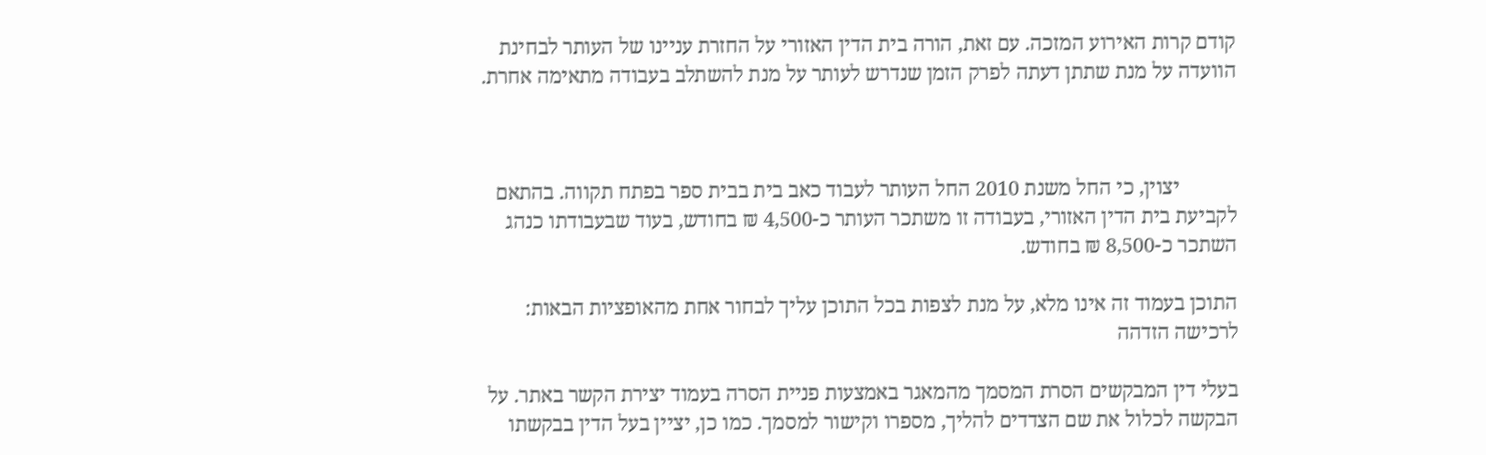קודם קרות האירוע המזכה. עם זאת, הורה בית הדין האזורי על החזרת עניינו של העותר לבחינת הוועדה על מנת שתתן דעתה לפרק הזמן שנדרש לעותר על מנת להשתלב בעבודה מתאימה אחרת.



           יצוין, כי החל משנת 2010 החל העותר לעבוד כאב בית בבית ספר בפתח תקווה. בהתאם לקביעת בית הדין האזורי, בעבודה זו משתכר העותר כ-4,500 ₪ בחודש, בעוד שבעבודתו כנהג השתכר כ-8,500 ₪ בחודש.

התוכן בעמוד זה אינו מלא, על מנת לצפות בכל התוכן עליך לבחור אחת מהאופציות הבאות:
לרכישה הזדהה

בעלי דין המבקשים הסרת המסמך מהמאגר באמצעות פניית הסרה בעמוד יצירת הקשר באתר. על הבקשה לכלול את שם הצדדים להליך, מספרו וקישור למסמך. כמו כן, יציין בעל הדין בבקשתו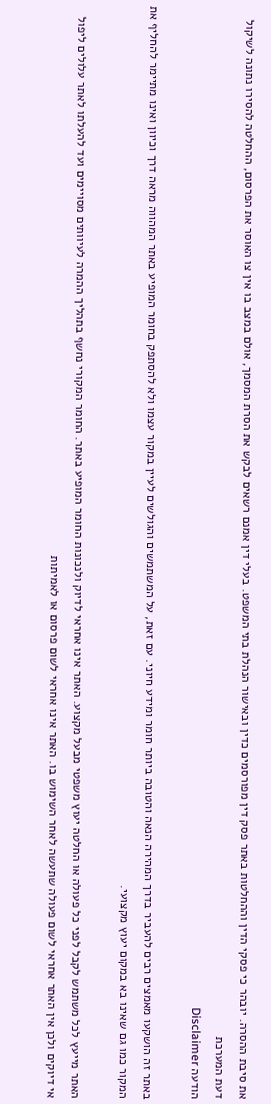את סיבת ההסרה. יובהר כי פסקי הדין וההחלטות באתר פסק דין מפורסמים כדין ובאישור הנהלת בתי המשפט. בעלי דין אמנם רשאים לבקש את הסרת המסמך, אולם במצב בו אין צו האוסר את הפרסום, ההחלטה להסירו נתונה לשיקול דעת המערכת
הודעה Disclaimer

באתר זה הושקעו מאמצים רבים להעביר בדרך המהירה הנאה והטובה ביותר חומר ומידע חיוני. עם זאת, על המשתמשים והגולשים לעיין במקור עצמו ולא להסתפק בחומר המופיע באתר המהווה מראה דרך וכיוון ואינו מתיימר להחליף את המקור כמו גם שאינו בא במקום יעוץ מקצועי.

האתר מייעץ לכל משתמש לקבל לפני כל פעולה או החלטה יעוץ משפטי מבעל מקצוע. האתר אינו אחראי לדיוק ולנכונות החומר המופיע באתר. החומר המקורי נחשף בתהליך ההמרה לעיוותים מסויימים ועד להעלתו לאתר עלולים ליפול אי דיוקים ולכן אין האתר אחראי לשום פעולה שתעשה לאחר השימוש בו. האתר אינו אחראי לשום פרסום או לאמיתות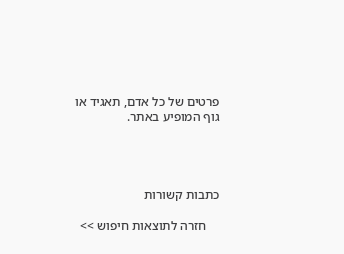פרטים של כל אדם, תאגיד או גוף המופיע באתר.




כתבות קשורות

    חזרה לתוצאות חיפוש >>